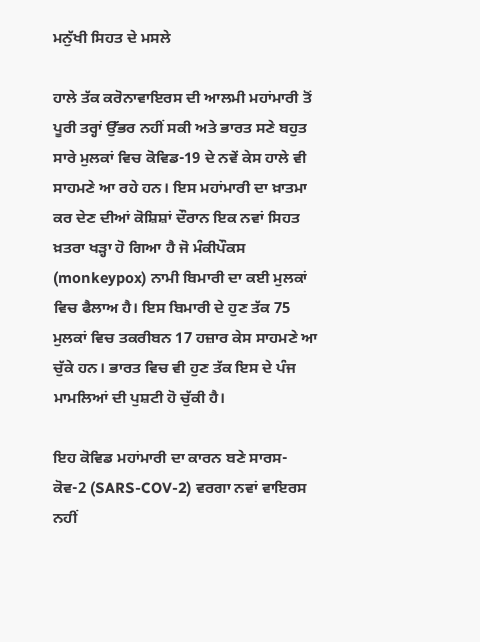ਮਨੁੱਖੀ ਸਿਹਤ ਦੇ ਮਸਲੇ

ਹਾਲੇ ਤੱਕ ਕਰੋਨਾਵਾਇਰਸ ਦੀ ਆਲਮੀ ਮਹਾਂਮਾਰੀ ਤੋਂ ਪੂਰੀ ਤਰ੍ਹਾਂ ਉੱਭਰ ਨਹੀਂ ਸਕੀ ਅਤੇ ਭਾਰਤ ਸਣੇ ਬਹੁਤ ਸਾਰੇ ਮੁਲਕਾਂ ਵਿਚ ਕੋਵਿਡ-19 ਦੇ ਨਵੇਂ ਕੇਸ ਹਾਲੇ ਵੀ ਸਾਹਮਣੇ ਆ ਰਹੇ ਹਨ। ਇਸ ਮਹਾਂਮਾਰੀ ਦਾ ਖ਼ਾਤਮਾ ਕਰ ਦੇਣ ਦੀਆਂ ਕੋਸ਼ਿਸ਼ਾਂ ਦੌਰਾਨ ਇਕ ਨਵਾਂ ਸਿਹਤ ਖ਼ਤਰਾ ਖੜ੍ਹਾ ਹੋ ਗਿਆ ਹੈ ਜੋ ਮੰਕੀਪੌਕਸ (monkeypox) ਨਾਮੀ ਬਿਮਾਰੀ ਦਾ ਕਈ ਮੁਲਕਾਂ ਵਿਚ ਫੈਲਾਅ ਹੈ। ਇਸ ਬਿਮਾਰੀ ਦੇ ਹੁਣ ਤੱਕ 75 ਮੁਲਕਾਂ ਵਿਚ ਤਕਰੀਬਨ 17 ਹਜ਼ਾਰ ਕੇਸ ਸਾਹਮਣੇ ਆ ਚੁੱਕੇ ਹਨ। ਭਾਰਤ ਵਿਚ ਵੀ ਹੁਣ ਤੱਕ ਇਸ ਦੇ ਪੰਜ ਮਾਮਲਿਆਂ ਦੀ ਪੁਸ਼ਟੀ ਹੋ ਚੁੱਕੀ ਹੈ।

ਇਹ ਕੋਵਿਡ ਮਹਾਂਮਾਰੀ ਦਾ ਕਾਰਨ ਬਣੇ ਸਾਰਸ-ਕੋਵ-2 (SARS-COV-2) ਵਰਗਾ ਨਵਾਂ ਵਾਇਰਸ ਨਹੀਂ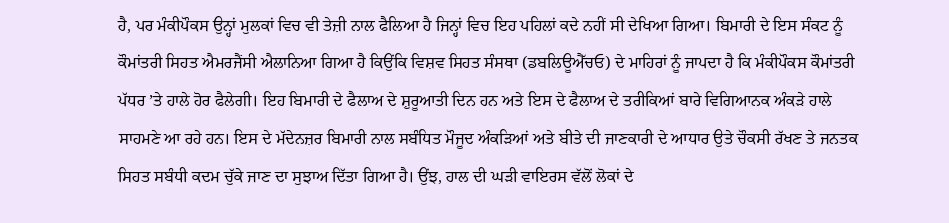ਹੈ, ਪਰ ਮੰਕੀਪੌਕਸ ਉਨ੍ਹਾਂ ਮੁਲਕਾਂ ਵਿਚ ਵੀ ਤੇਜ਼ੀ ਨਾਲ ਫੈਲਿਆ ਹੈ ਜਿਨ੍ਹਾਂ ਵਿਚ ਇਹ ਪਹਿਲਾਂ ਕਦੇ ਨਹੀਂ ਸੀ ਦੇਖਿਆ ਗਿਆ। ਬਿਮਾਰੀ ਦੇ ਇਸ ਸੰਕਟ ਨੂੰ ਕੌਮਾਂਤਰੀ ਸਿਹਤ ਐਮਰਜੈਂਸੀ ਐਲਾਨਿਆ ਗਿਆ ਹੈ ਕਿਉਂਕਿ ਵਿਸ਼ਵ ਸਿਹਤ ਸੰਸਥਾ (ਡਬਲਿਊਐੱਚਓ) ਦੇ ਮਾਹਿਰਾਂ ਨੂੰ ਜਾਪਦਾ ਹੈ ਕਿ ਮੰਕੀਪੌਕਸ ਕੌਮਾਂਤਰੀ ਪੱਧਰ ’ਤੇ ਹਾਲੇ ਹੋਰ ਫੈਲੇਗੀ। ਇਹ ਬਿਮਾਰੀ ਦੇ ਫੈਲਾਅ ਦੇ ਸ਼ੁਰੂਆਤੀ ਦਿਨ ਹਨ ਅਤੇ ਇਸ ਦੇ ਫੈਲਾਅ ਦੇ ਤਰੀਕਿਆਂ ਬਾਰੇ ਵਿਗਿਆਨਕ ਅੰਕੜੇ ਹਾਲੇ ਸਾਹਮਣੇ ਆ ਰਹੇ ਹਨ। ਇਸ ਦੇ ਮੱਦੇਨਜ਼ਰ ਬਿਮਾਰੀ ਨਾਲ ਸਬੰਧਿਤ ਮੌਜੂਦ ਅੰਕੜਿਆਂ ਅਤੇ ਬੀਤੇ ਦੀ ਜਾਣਕਾਰੀ ਦੇ ਆਧਾਰ ਉਤੇ ਚੌਕਸੀ ਰੱਖਣ ਤੇ ਜਨਤਕ ਸਿਹਤ ਸਬੰਧੀ ਕਦਮ ਚੁੱਕੇ ਜਾਣ ਦਾ ਸੁਝਾਅ ਦਿੱਤਾ ਗਿਆ ਹੈ। ਉਂਝ, ਹਾਲ ਦੀ ਘੜੀ ਵਾਇਰਸ ਵੱਲੋਂ ਲੋਕਾਂ ਦੇ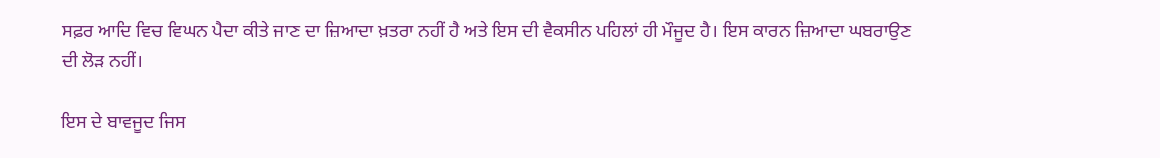ਸਫ਼ਰ ਆਦਿ ਵਿਚ ਵਿਘਨ ਪੈਦਾ ਕੀਤੇ ਜਾਣ ਦਾ ਜ਼ਿਆਦਾ ਖ਼ਤਰਾ ਨਹੀਂ ਹੈ ਅਤੇ ਇਸ ਦੀ ਵੈਕਸੀਨ ਪਹਿਲਾਂ ਹੀ ਮੌਜੂਦ ਹੈ। ਇਸ ਕਾਰਨ ਜ਼ਿਆਦਾ ਘਬਰਾਉਣ ਦੀ ਲੋੜ ਨਹੀਂ।

ਇਸ ਦੇ ਬਾਵਜੂਦ ਜਿਸ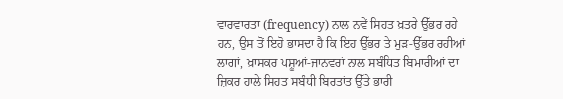ਵਾਰਵਾਰਤਾ (frequency) ਨਾਲ ਨਵੇਂ ਸਿਹਤ ਖ਼ਤਰੇ ਉੱਭਰ ਰਹੇ ਹਨ, ਉਸ ਤੋਂ ਇਹੋ ਭਾਸਦਾ ਹੈ ਕਿ ਇਹ ਉੱਭਰ ਤੇ ਮੁੜ-ਉੱਭਰ ਰਹੀਆਂ ਲਾਗਾਂ, ਖ਼ਾਸਕਰ ਪਸ਼ੂਆਂ-ਜਾਨਵਰਾਂ ਨਾਲ ਸਬੰਧਿਤ ਬਿਮਾਰੀਆਂ ਦਾ ਜ਼ਿਕਰ ਹਾਲੇ ਸਿਹਤ ਸਬੰਧੀ ਬਿਰਤਾਂਤ ਉੱਤੇ ਭਾਰੀ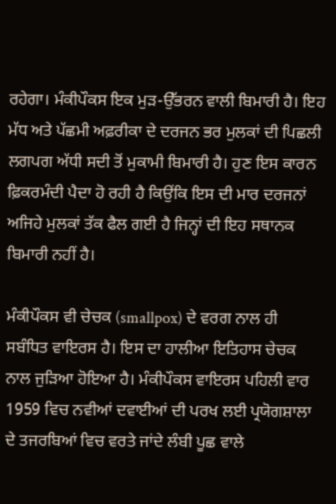ਰਹੇਗਾ। ਮੰਕੀਪੌਕਸ ਇਕ ਮੁੜ-ਉੱਭਰਨ ਵਾਲੀ ਬਿਮਾਰੀ ਹੈ। ਇਹ ਮੱਧ ਅਤੇ ਪੱਛਮੀ ਅਫ਼ਰੀਕਾ ਦੇ ਦਰਜਨ ਭਰ ਮੁਲਕਾਂ ਦੀ ਪਿਛਲੀ ਲਗਪਗ ਅੱਧੀ ਸਦੀ ਤੋਂ ਮੁਕਾਮੀ ਬਿਮਾਰੀ ਹੈ। ਹੁਣ ਇਸ ਕਾਰਨ ਫ਼ਿਕਰਮੰਦੀ ਪੈਦਾ ਹੋ ਰਹੀ ਹੈ ਕਿਉਂਕਿ ਇਸ ਦੀ ਮਾਰ ਦਰਜਨਾਂ ਅਜਿਹੇ ਮੁਲਕਾਂ ਤੱਕ ਫੈਲ ਗਈ ਹੈ ਜਿਨ੍ਹਾਂ ਦੀ ਇਹ ਸਥਾਨਕ ਬਿਮਾਰੀ ਨਹੀਂ ਹੈ।

ਮੰਕੀਪੌਕਸ ਵੀ ਚੇਚਕ (smallpox) ਦੇ ਵਰਗ ਨਾਲ ਹੀ ਸਬੰਧਿਤ ਵਾਇਰਸ ਹੈ। ਇਸ ਦਾ ਹਾਲੀਆ ਇਤਿਹਾਸ ਚੇਚਕ ਨਾਲ ਜੁੜਿਆ ਹੋਇਆ ਹੈ। ਮੰਕੀਪੌਕਸ ਵਾਇਰਸ ਪਹਿਲੀ ਵਾਰ 1959 ਵਿਚ ਨਵੀਆਂ ਦਵਾਈਆਂ ਦੀ ਪਰਖ ਲਈ ਪ੍ਰਯੋਗਸ਼ਾਲਾ ਦੇ ਤਜਰਬਿਆਂ ਵਿਚ ਵਰਤੇ ਜਾਂਦੇ ਲੰਬੀ ਪੂਛ ਵਾਲੇ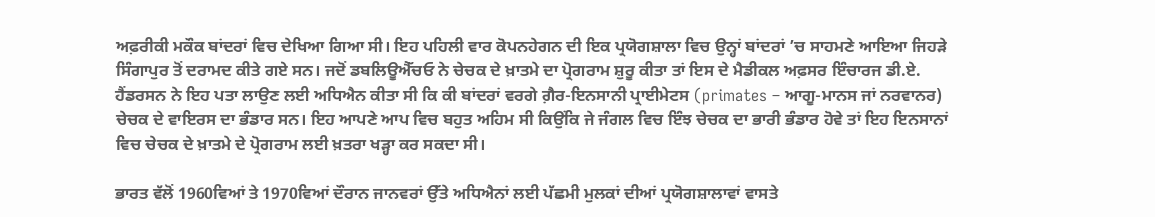ਅਫ਼ਰੀਕੀ ਮਕੌਕ ਬਾਂਦਰਾਂ ਵਿਚ ਦੇਖਿਆ ਗਿਆ ਸੀ। ਇਹ ਪਹਿਲੀ ਵਾਰ ਕੋਪਨਹੇਗਨ ਦੀ ਇਕ ਪ੍ਰਯੋਗਸ਼ਾਲਾ ਵਿਚ ਉਨ੍ਹਾਂ ਬਾਂਦਰਾਂ ’ਚ ਸਾਹਮਣੇ ਆਇਆ ਜਿਹੜੇ ਸਿੰਗਾਪੁਰ ਤੋਂ ਦਰਾਮਦ ਕੀਤੇ ਗਏ ਸਨ। ਜਦੋਂ ਡਬਲਿਊਐੱਚਓ ਨੇ ਚੇਚਕ ਦੇ ਖ਼ਾਤਮੇ ਦਾ ਪ੍ਰੋਗਰਾਮ ਸ਼ੁਰੂ ਕੀਤਾ ਤਾਂ ਇਸ ਦੇ ਮੈਡੀਕਲ ਅਫ਼ਸਰ ਇੰਚਾਰਜ ਡੀ.ਏ. ਹੈਂਡਰਸਨ ਨੇ ਇਹ ਪਤਾ ਲਾਉਣ ਲਈ ਅਧਿਐਨ ਕੀਤਾ ਸੀ ਕਿ ਕੀ ਬਾਂਦਰਾਂ ਵਰਗੇ ਗ਼ੈਰ-ਇਨਸਾਨੀ ਪ੍ਰਾਈਮੇਟਸ (primates – ਆਗੂ-ਮਾਨਸ ਜਾਂ ਨਰਵਾਨਰ) ਚੇਚਕ ਦੇ ਵਾਇਰਸ ਦਾ ਭੰਡਾਰ ਸਨ। ਇਹ ਆਪਣੇ ਆਪ ਵਿਚ ਬਹੁਤ ਅਹਿਮ ਸੀ ਕਿਉਂਕਿ ਜੇ ਜੰਗਲ ਵਿਚ ਇੰਝ ਚੇਚਕ ਦਾ ਭਾਰੀ ਭੰਡਾਰ ਹੋਵੇ ਤਾਂ ਇਹ ਇਨਸਾਨਾਂ ਵਿਚ ਚੇਚਕ ਦੇ ਖ਼ਾਤਮੇ ਦੇ ਪ੍ਰੋਗਰਾਮ ਲਈ ਖ਼ਤਰਾ ਖੜ੍ਹਾ ਕਰ ਸਕਦਾ ਸੀ।

ਭਾਰਤ ਵੱਲੋਂ 1960ਵਿਆਂ ਤੇ 1970ਵਿਆਂ ਦੌਰਾਨ ਜਾਨਵਰਾਂ ਉੱਤੇ ਅਧਿਐਨਾਂ ਲਈ ਪੱਛਮੀ ਮੁਲਕਾਂ ਦੀਆਂ ਪ੍ਰਯੋਗਸ਼ਾਲਾਵਾਂ ਵਾਸਤੇ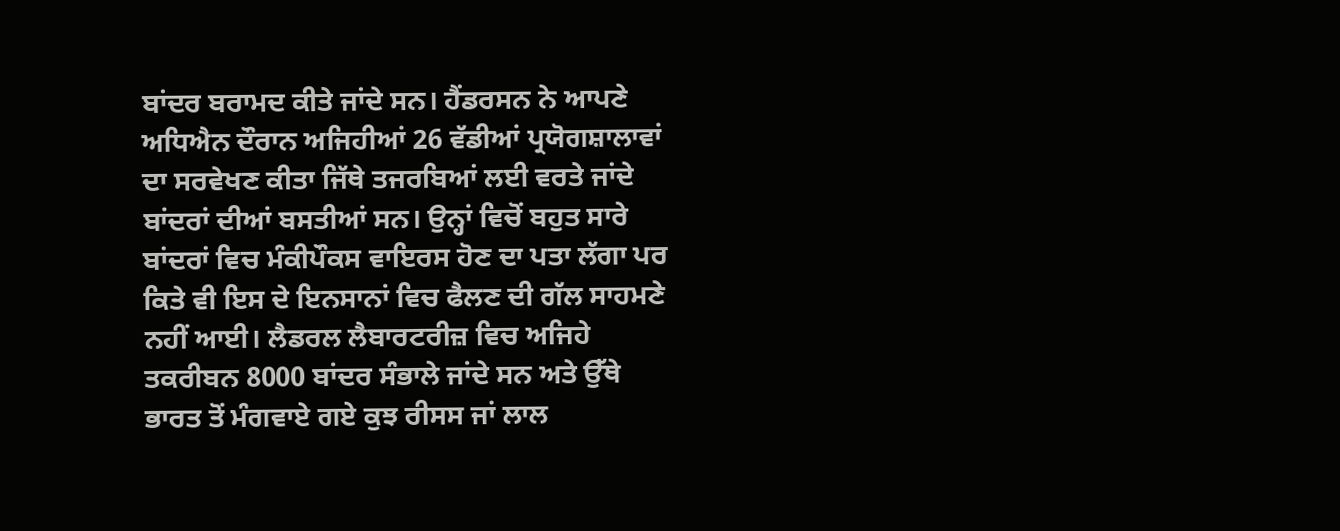ਬਾਂਦਰ ਬਰਾਮਦ ਕੀਤੇ ਜਾਂਦੇ ਸਨ। ਹੈਂਡਰਸਨ ਨੇ ਆਪਣੇ ਅਧਿਐਨ ਦੌਰਾਨ ਅਜਿਹੀਆਂ 26 ਵੱਡੀਆਂ ਪ੍ਰਯੋਗਸ਼ਾਲਾਵਾਂ ਦਾ ਸਰਵੇਖਣ ਕੀਤਾ ਜਿੱਥੇ ਤਜਰਬਿਆਂ ਲਈ ਵਰਤੇ ਜਾਂਦੇ ਬਾਂਦਰਾਂ ਦੀਆਂ ਬਸਤੀਆਂ ਸਨ। ਉਨ੍ਹਾਂ ਵਿਚੋਂ ਬਹੁਤ ਸਾਰੇ ਬਾਂਦਰਾਂ ਵਿਚ ਮੰਕੀਪੌਕਸ ਵਾਇਰਸ ਹੋਣ ਦਾ ਪਤਾ ਲੱਗਾ ਪਰ ਕਿਤੇ ਵੀ ਇਸ ਦੇ ਇਨਸਾਨਾਂ ਵਿਚ ਫੈਲਣ ਦੀ ਗੱਲ ਸਾਹਮਣੇ ਨਹੀਂ ਆਈ। ਲੈਡਰਲ ਲੈਬਾਰਟਰੀਜ਼ ਵਿਚ ਅਜਿਹੇ ਤਕਰੀਬਨ 8000 ਬਾਂਦਰ ਸੰਭਾਲੇ ਜਾਂਦੇ ਸਨ ਅਤੇ ਉੱਥੇ ਭਾਰਤ ਤੋਂ ਮੰਗਵਾਏ ਗਏ ਕੁਝ ਰੀਸਸ ਜਾਂ ਲਾਲ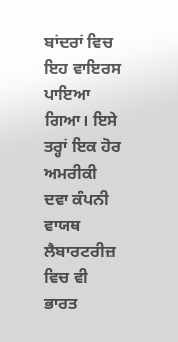ਬਾਂਦਰਾਂ ਵਿਚ ਇਹ ਵਾਇਰਸ ਪਾਇਆ ਗਿਆ। ਇਸੇ ਤਰ੍ਹਾਂ ਇਕ ਹੋਰ ਅਮਰੀਕੀ ਦਵਾ ਕੰਪਨੀ ਵਾਯਥ ਲੈਬਾਰਟਰੀਜ਼ ਵਿਚ ਵੀ ਭਾਰਤ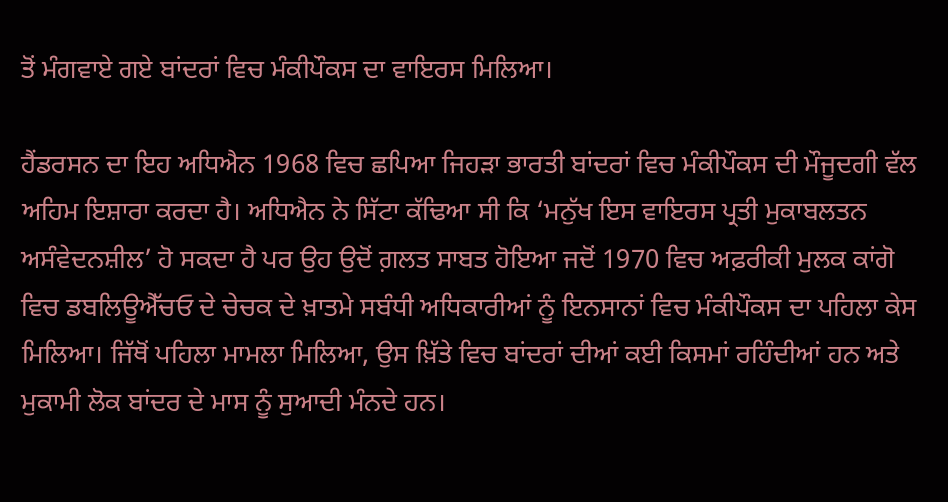ਤੋਂ ਮੰਗਵਾਏ ਗਏ ਬਾਂਦਰਾਂ ਵਿਚ ਮੰਕੀਪੌਕਸ ਦਾ ਵਾਇਰਸ ਮਿਲਿਆ।

ਹੈਂਡਰਸਨ ਦਾ ਇਹ ਅਧਿਐਨ 1968 ਵਿਚ ਛਪਿਆ ਜਿਹੜਾ ਭਾਰਤੀ ਬਾਂਦਰਾਂ ਵਿਚ ਮੰਕੀਪੌਕਸ ਦੀ ਮੌਜੂਦਗੀ ਵੱਲ ਅਹਿਮ ਇਸ਼ਾਰਾ ਕਰਦਾ ਹੈ। ਅਧਿਐਨ ਨੇ ਸਿੱਟਾ ਕੱਢਿਆ ਸੀ ਕਿ ‘ਮਨੁੱਖ ਇਸ ਵਾਇਰਸ ਪ੍ਰਤੀ ਮੁਕਾਬਲਤਨ ਅਸੰਵੇਦਨਸ਼ੀਲ’ ਹੋ ਸਕਦਾ ਹੈ ਪਰ ਉਹ ਉਦੋਂ ਗ਼ਲਤ ਸਾਬਤ ਹੋਇਆ ਜਦੋਂ 1970 ਵਿਚ ਅਫ਼ਰੀਕੀ ਮੁਲਕ ਕਾਂਗੋ ਵਿਚ ਡਬਲਿਊਐੱਚਓ ਦੇ ਚੇਚਕ ਦੇ ਖ਼ਾਤਮੇ ਸਬੰਧੀ ਅਧਿਕਾਰੀਆਂ ਨੂੰ ਇਨਸਾਨਾਂ ਵਿਚ ਮੰਕੀਪੌਕਸ ਦਾ ਪਹਿਲਾ ਕੇਸ ਮਿਲਿਆ। ਜਿੱਥੋਂ ਪਹਿਲਾ ਮਾਮਲਾ ਮਿਲਿਆ, ਉਸ ਖ਼ਿੱਤੇ ਵਿਚ ਬਾਂਦਰਾਂ ਦੀਆਂ ਕਈ ਕਿਸਮਾਂ ਰਹਿੰਦੀਆਂ ਹਨ ਅਤੇ ਮੁਕਾਮੀ ਲੋਕ ਬਾਂਦਰ ਦੇ ਮਾਸ ਨੂੰ ਸੁਆਦੀ ਮੰਨਦੇ ਹਨ।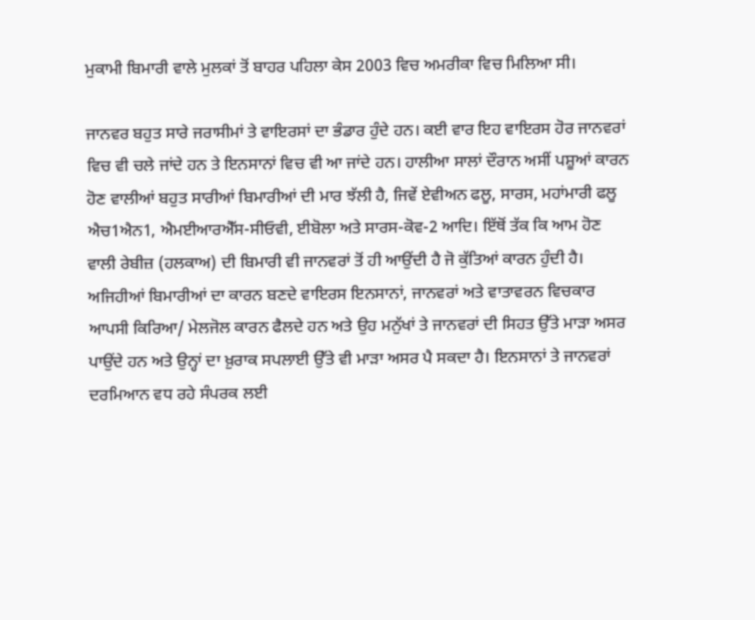ਮੁਕਾਮੀ ਬਿਮਾਰੀ ਵਾਲੇ ਮੁਲਕਾਂ ਤੋਂ ਬਾਹਰ ਪਹਿਲਾ ਕੇਸ 2003 ਵਿਚ ਅਮਰੀਕਾ ਵਿਚ ਮਿਲਿਆ ਸੀ।

ਜਾਨਵਰ ਬਹੁਤ ਸਾਰੇ ਜਰਾਸੀਮਾਂ ਤੇ ਵਾਇਰਸਾਂ ਦਾ ਭੰਡਾਰ ਹੁੰਦੇ ਹਨ। ਕਈ ਵਾਰ ਇਹ ਵਾਇਰਸ ਹੋਰ ਜਾਨਵਰਾਂ ਵਿਚ ਵੀ ਚਲੇ ਜਾਂਦੇ ਹਨ ਤੇ ਇਨਸਾਨਾਂ ਵਿਚ ਵੀ ਆ ਜਾਂਦੇ ਹਨ। ਹਾਲੀਆ ਸਾਲਾਂ ਦੌਰਾਨ ਅਸੀਂ ਪਸ਼ੂਆਂ ਕਾਰਨ ਹੋਣ ਵਾਲੀਆਂ ਬਹੁਤ ਸਾਰੀਆਂ ਬਿਮਾਰੀਆਂ ਦੀ ਮਾਰ ਝੱਲੀ ਹੈ, ਜਿਵੇਂ ਏਵੀਅਨ ਫਲੂ, ਸਾਰਸ, ਮਹਾਂਮਾਰੀ ਫਲੂ ਐਚ1ਐਨ1, ਐਮਈਆਰਐੱਸ-ਸੀਓਵੀ, ਈਬੋਲਾ ਅਤੇ ਸਾਰਸ-ਕੋਵ-2 ਆਦਿ। ਇੱਥੋਂ ਤੱਕ ਕਿ ਆਮ ਹੋਣ ਵਾਲੀ ਰੇਬੀਜ਼ (ਹਲਕਾਅ) ਦੀ ਬਿਮਾਰੀ ਵੀ ਜਾਨਵਰਾਂ ਤੋਂ ਹੀ ਆਉਂਦੀ ਹੈ ਜੋ ਕੁੱਤਿਆਂ ਕਾਰਨ ਹੁੰਦੀ ਹੈ। ਅਜਿਹੀਆਂ ਬਿਮਾਰੀਆਂ ਦਾ ਕਾਰਨ ਬਣਦੇ ਵਾਇਰਸ ਇਨਸਾਨਾਂ, ਜਾਨਵਰਾਂ ਅਤੇ ਵਾਤਾਵਰਨ ਵਿਚਕਾਰ ਆਪਸੀ ਕਿਰਿਆ/ ਮੇਲਜੋਲ ਕਾਰਨ ਫੈਲਦੇ ਹਨ ਅਤੇ ਉਹ ਮਨੁੱਖਾਂ ਤੇ ਜਾਨਵਰਾਂ ਦੀ ਸਿਹਤ ਉੱਤੇ ਮਾੜਾ ਅਸਰ ਪਾਉਂਦੇ ਹਨ ਅਤੇ ਉਨ੍ਹਾਂ ਦਾ ਖ਼ੁਰਾਕ ਸਪਲਾਈ ਉੱਤੇ ਵੀ ਮਾੜਾ ਅਸਰ ਪੈ ਸਕਦਾ ਹੈ। ਇਨਸਾਨਾਂ ਤੇ ਜਾਨਵਰਾਂ ਦਰਮਿਆਨ ਵਧ ਰਹੇ ਸੰਪਰਕ ਲਈ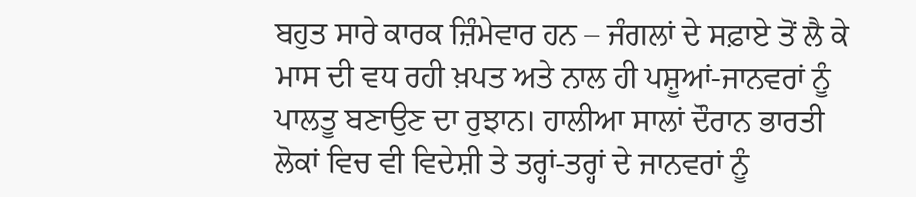ਬਹੁਤ ਸਾਰੇ ਕਾਰਕ ਜ਼ਿੰਮੇਵਾਰ ਹਨ – ਜੰਗਲਾਂ ਦੇ ਸਫ਼ਾਏ ਤੋਂ ਲੈ ਕੇ ਮਾਸ ਦੀ ਵਧ ਰਹੀ ਖ਼ਪਤ ਅਤੇ ਨਾਲ ਹੀ ਪਸ਼ੂਆਂ-ਜਾਨਵਰਾਂ ਨੂੰ ਪਾਲਤੂ ਬਣਾਉਣ ਦਾ ਰੁਝਾਨ। ਹਾਲੀਆ ਸਾਲਾਂ ਦੌਰਾਨ ਭਾਰਤੀ ਲੋਕਾਂ ਵਿਚ ਵੀ ਵਿਦੇਸ਼ੀ ਤੇ ਤਰ੍ਹਾਂ-ਤਰ੍ਹਾਂ ਦੇ ਜਾਨਵਰਾਂ ਨੂੰ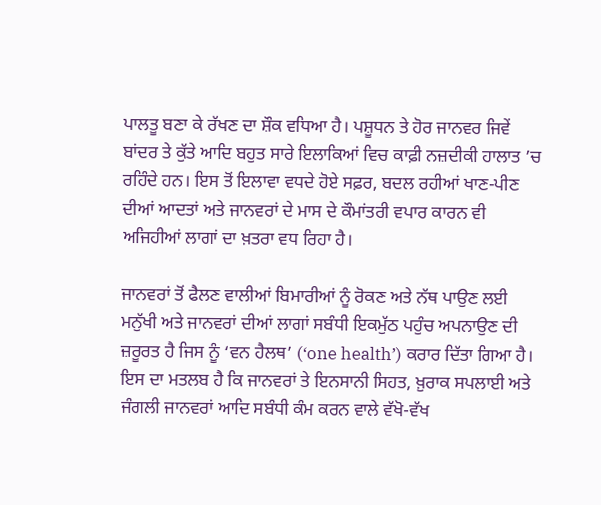ਪਾਲਤੂ ਬਣਾ ਕੇ ਰੱਖਣ ਦਾ ਸ਼ੌਕ ਵਧਿਆ ਹੈ। ਪਸ਼ੂਧਨ ਤੇ ਹੋਰ ਜਾਨਵਰ ਜਿਵੇਂ ਬਾਂਦਰ ਤੇ ਕੁੱਤੇ ਆਦਿ ਬਹੁਤ ਸਾਰੇ ਇਲਾਕਿਆਂ ਵਿਚ ਕਾਫ਼ੀ ਨਜ਼ਦੀਕੀ ਹਾਲਾਤ ’ਚ ਰਹਿੰਦੇ ਹਨ। ਇਸ ਤੋਂ ਇਲਾਵਾ ਵਧਦੇ ਹੋਏ ਸਫ਼ਰ, ਬਦਲ ਰਹੀਆਂ ਖਾਣ-ਪੀਣ ਦੀਆਂ ਆਦਤਾਂ ਅਤੇ ਜਾਨਵਰਾਂ ਦੇ ਮਾਸ ਦੇ ਕੌਮਾਂਤਰੀ ਵਪਾਰ ਕਾਰਨ ਵੀ ਅਜਿਹੀਆਂ ਲਾਗਾਂ ਦਾ ਖ਼ਤਰਾ ਵਧ ਰਿਹਾ ਹੈ।

ਜਾਨਵਰਾਂ ਤੋਂ ਫੈਲਣ ਵਾਲੀਆਂ ਬਿਮਾਰੀਆਂ ਨੂੰ ਰੋਕਣ ਅਤੇ ਨੱਥ ਪਾਉਣ ਲਈ ਮਨੁੱਖੀ ਅਤੇ ਜਾਨਵਰਾਂ ਦੀਆਂ ਲਾਗਾਂ ਸਬੰਧੀ ਇਕਮੁੱਠ ਪਹੁੰਚ ਅਪਨਾਉਣ ਦੀ ਜ਼ਰੂਰਤ ਹੈ ਜਿਸ ਨੂੰ ‘ਵਨ ਹੈਲਥ’ (‘one health’) ਕਰਾਰ ਦਿੱਤਾ ਗਿਆ ਹੈ। ਇਸ ਦਾ ਮਤਲਬ ਹੈ ਕਿ ਜਾਨਵਰਾਂ ਤੇ ਇਨਸਾਨੀ ਸਿਹਤ, ਖ਼ੁਰਾਕ ਸਪਲਾਈ ਅਤੇ ਜੰਗਲੀ ਜਾਨਵਰਾਂ ਆਦਿ ਸਬੰਧੀ ਕੰਮ ਕਰਨ ਵਾਲੇ ਵੱਖੋ-ਵੱਖ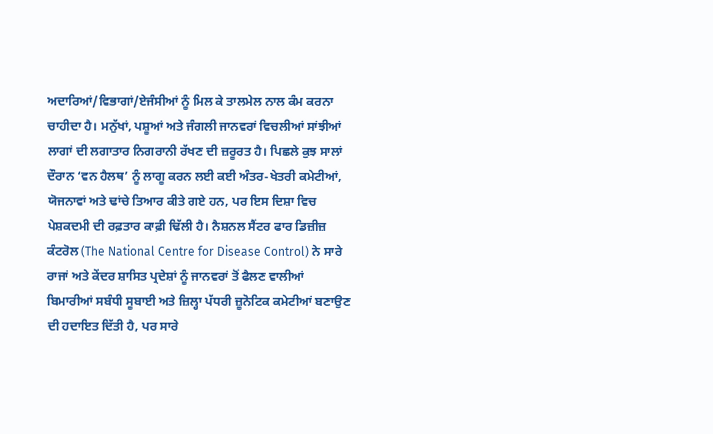ਅਦਾਰਿਆਂ/ਵਿਭਾਗਾਂ/ਏਜੰਸੀਆਂ ਨੂੰ ਮਿਲ ਕੇ ਤਾਲਮੇਲ ਨਾਲ ਕੰਮ ਕਰਨਾ ਚਾਹੀਦਾ ਹੈ। ਮਨੁੱਖਾਂ, ਪਸ਼ੂਆਂ ਅਤੇ ਜੰਗਲੀ ਜਾਨਵਰਾਂ ਵਿਚਲੀਆਂ ਸਾਂਝੀਆਂ ਲਾਗਾਂ ਦੀ ਲਗਾਤਾਰ ਨਿਗਰਾਨੀ ਰੱਖਣ ਦੀ ਜ਼ਰੂਰਤ ਹੈ। ਪਿਛਲੇ ਕੁਝ ਸਾਲਾਂ ਦੌਰਾਨ ‘ਵਨ ਹੈਲਥ’ ਨੂੰ ਲਾਗੂ ਕਰਨ ਲਈ ਕਈ ਅੰਤਰ-ਖੇਤਰੀ ਕਮੇਟੀਆਂ, ਯੋਜਨਾਵਾਂ ਅਤੇ ਢਾਂਚੇ ਤਿਆਰ ਕੀਤੇ ਗਏ ਹਨ, ਪਰ ਇਸ ਦਿਸ਼ਾ ਵਿਚ ਪੇਸ਼ਕਦਮੀ ਦੀ ਰਫ਼ਤਾਰ ਕਾਫ਼ੀ ਢਿੱਲੀ ਹੈ। ਨੈਸ਼ਨਲ ਸੈਂਟਰ ਫਾਰ ਡਿਜ਼ੀਜ਼ ਕੰਟਰੋਲ (The National Centre for Disease Control) ਨੇ ਸਾਰੇ ਰਾਜਾਂ ਅਤੇ ਕੇਂਦਰ ਸ਼ਾਸਿਤ ਪ੍ਰਦੇਸ਼ਾਂ ਨੂੰ ਜਾਨਵਰਾਂ ਤੋਂ ਫੈਲਣ ਵਾਲੀਆਂ ਬਿਮਾਰੀਆਂ ਸਬੰਧੀ ਸੂਬਾਈ ਅਤੇ ਜ਼ਿਲ੍ਹਾ ਪੱਧਰੀ ਜ਼ੂਨੋਟਿਕ ਕਮੇਟੀਆਂ ਬਣਾਉਣ ਦੀ ਹਦਾਇਤ ਦਿੱਤੀ ਹੈ, ਪਰ ਸਾਰੇ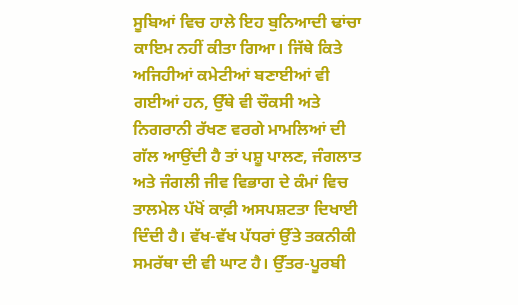ਸੂਬਿਆਂ ਵਿਚ ਹਾਲੇ ਇਹ ਬੁਨਿਆਦੀ ਢਾਂਚਾ ਕਾਇਮ ਨਹੀਂ ਕੀਤਾ ਗਿਆ। ਜਿੱਥੇ ਕਿਤੇ ਅਜਿਹੀਆਂ ਕਮੇਟੀਆਂ ਬਣਾਈਆਂ ਵੀ ਗਈਆਂ ਹਨ, ਉੱਥੇ ਵੀ ਚੌਕਸੀ ਅਤੇ ਨਿਗਰਾਨੀ ਰੱਖਣ ਵਰਗੇ ਮਾਮਲਿਆਂ ਦੀ ਗੱਲ ਆਉਂਦੀ ਹੈ ਤਾਂ ਪਸ਼ੂ ਪਾਲਣ, ਜੰਗਲਾਤ ਅਤੇ ਜੰਗਲੀ ਜੀਵ ਵਿਭਾਗ ਦੇ ਕੰਮਾਂ ਵਿਚ ਤਾਲਮੇਲ ਪੱਖੋਂ ਕਾਫ਼ੀ ਅਸਪਸ਼ਟਤਾ ਦਿਖਾਈ ਦਿੰਦੀ ਹੈ। ਵੱਖ-ਵੱਖ ਪੱਧਰਾਂ ਉੱਤੇ ਤਕਨੀਕੀ ਸਮਰੱਥਾ ਦੀ ਵੀ ਘਾਟ ਹੈ। ਉੱਤਰ-ਪੂਰਬੀ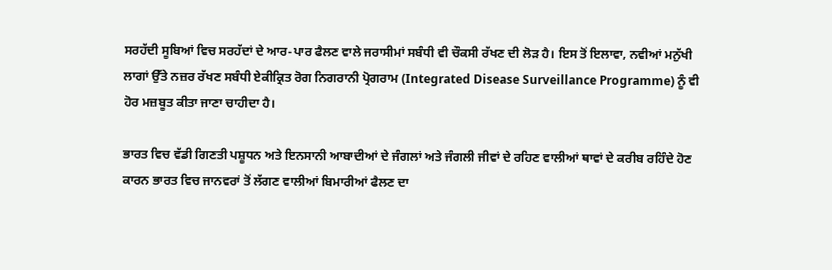ਸਰਹੱਦੀ ਸੂਬਿਆਂ ਵਿਚ ਸਰਹੱਦਾਂ ਦੇ ਆਰ-ਪਾਰ ਫੈਲਣ ਵਾਲੇ ਜਰਾਸੀਮਾਂ ਸਬੰਧੀ ਵੀ ਚੌਕਸੀ ਰੱਖਣ ਦੀ ਲੋੜ ਹੈ। ਇਸ ਤੋਂ ਇਲਾਵਾ, ਨਵੀਆਂ ਮਨੁੱਖੀ ਲਾਗਾਂ ਉੱਤੇ ਨਜ਼ਰ ਰੱਖਣ ਸਬੰਧੀ ਏਕੀਕ੍ਰਿਤ ਰੋਗ ਨਿਗਰਾਨੀ ਪ੍ਰੋਗਰਾਮ (Integrated Disease Surveillance Programme) ਨੂੰ ਵੀ ਹੋਰ ਮਜ਼ਬੂਤ ਕੀਤਾ ਜਾਣਾ ਚਾਹੀਦਾ ਹੈ।

ਭਾਰਤ ਵਿਚ ਵੱਡੀ ਗਿਣਤੀ ਪਸ਼ੂਧਨ ਅਤੇ ਇਨਸਾਨੀ ਆਬਾਦੀਆਂ ਦੇ ਜੰਗਲਾਂ ਅਤੇ ਜੰਗਲੀ ਜੀਵਾਂ ਦੇ ਰਹਿਣ ਵਾਲੀਆਂ ਥਾਵਾਂ ਦੇ ਕਰੀਬ ਰਹਿੰਦੇ ਹੋਣ ਕਾਰਨ ਭਾਰਤ ਵਿਚ ਜਾਨਵਰਾਂ ਤੋਂ ਲੱਗਣ ਵਾਲੀਆਂ ਬਿਮਾਰੀਆਂ ਫੈਲਣ ਦਾ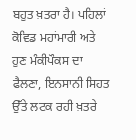ਬਹੁਤ ਖ਼ਤਰਾ ਹੈ। ਪਹਿਲਾਂ ਕੋਵਿਡ ਮਹਾਂਮਾਰੀ ਅਤੇ ਹੁਣ ਮੰਕੀਪੌਕਸ ਦਾ ਫੈਲਣਾ, ਇਨਸਾਨੀ ਸਿਹਤ ਉੱਤੇ ਲਟਕ ਰਹੀ ਖ਼ਤਰੇ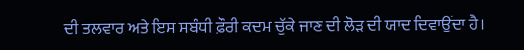ਦੀ ਤਲਵਾਰ ਅਤੇ ਇਸ ਸਬੰਧੀ ਫ਼ੌਰੀ ਕਦਮ ਚੁੱਕੇ ਜਾਣ ਦੀ ਲੋੜ ਦੀ ਯਾਦ ਦਿਵਾਉਂਦਾ ਹੈ।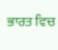ਭਾਰਤ ਵਿਚ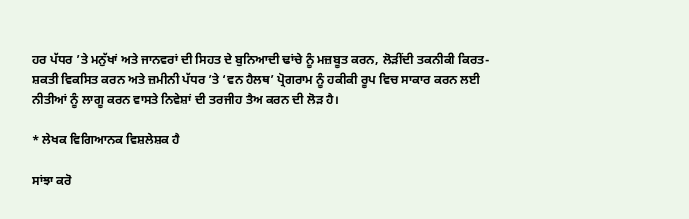ਹਰ ਪੱਧਰ ’ਤੇ ਮਨੁੱਖਾਂ ਅਤੇ ਜਾਨਵਰਾਂ ਦੀ ਸਿਹਤ ਦੇ ਬੁਨਿਆਦੀ ਢਾਂਚੇ ਨੂੰ ਮਜ਼ਬੂਤ ਕਰਨ, ਲੋੜੀਂਦੀ ਤਕਨੀਕੀ ਕਿਰਤ-ਸ਼ਕਤੀ ਵਿਕਸਿਤ ਕਰਨ ਅਤੇ ਜ਼ਮੀਨੀ ਪੱਧਰ ’ਤੇ ‘ਵਨ ਹੈਲਥ’ ਪ੍ਰੋਗਰਾਮ ਨੂੰ ਹਕੀਕੀ ਰੂਪ ਵਿਚ ਸਾਕਾਰ ਕਰਨ ਲਈ ਨੀਤੀਆਂ ਨੂੰ ਲਾਗੂ ਕਰਨ ਵਾਸਤੇ ਨਿਵੇਸ਼ਾਂ ਦੀ ਤਰਜੀਹ ਤੈਅ ਕਰਨ ਦੀ ਲੋੜ ਹੈ।

* ਲੇਖਕ ਵਿਗਿਆਨਕ ਵਿਸ਼ਲੇਸ਼ਕ ਹੈ

ਸਾਂਝਾ ਕਰੋ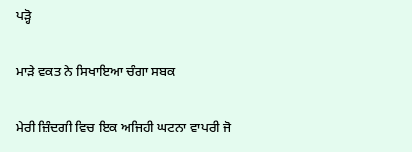ਪੜ੍ਹੋ

ਮਾੜੇ ਵਕਤ ਨੇ ਸਿਖਾਇਆ ਚੰਗਾ ਸਬਕ

ਮੇਰੀ ਜ਼ਿੰਦਗੀ ਵਿਚ ਇਕ ਅਜਿਹੀ ਘਟਨਾ ਵਾਪਰੀ ਜੋ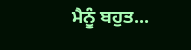ਮੈਨੂੰ ਬਹੁਤ...